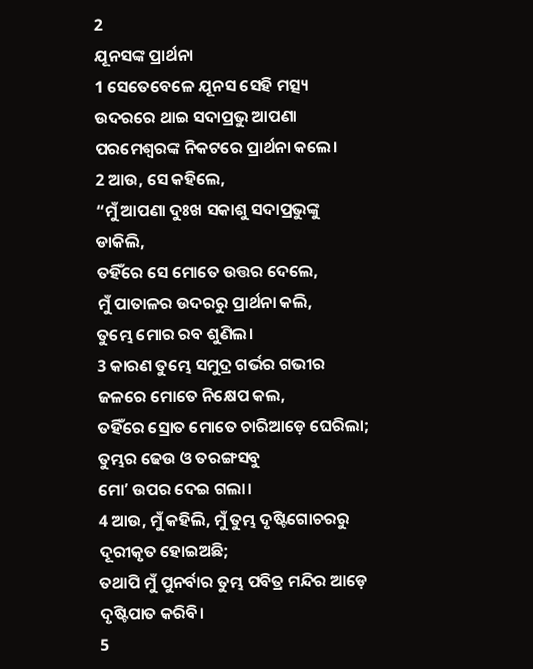2
ଯୂନସଙ୍କ ପ୍ରାର୍ଥନା
1 ସେତେବେଳେ ଯୂନସ ସେହି ମତ୍ସ୍ୟ ଉଦରରେ ଥାଇ ସଦାପ୍ରଭୁ ଆପଣା ପରମେଶ୍ୱରଙ୍କ ନିକଟରେ ପ୍ରାର୍ଥନା କଲେ।
2 ଆଉ, ସେ କହିଲେ,
“ମୁଁ ଆପଣା ଦୁଃଖ ସକାଶୁ ସଦାପ୍ରଭୁଙ୍କୁ ଡାକିଲି,
ତହିଁରେ ସେ ମୋତେ ଉତ୍ତର ଦେଲେ,
ମୁଁ ପାତାଳର ଉଦରରୁ ପ୍ରାର୍ଥନା କଲି,
ତୁମ୍ଭେ ମୋର ରବ ଶୁଣିଲ।
3 କାରଣ ତୁମ୍ଭେ ସମୁଦ୍ର ଗର୍ଭର ଗଭୀର ଜଳରେ ମୋତେ ନିକ୍ଷେପ କଲ,
ତହିଁରେ ସ୍ରୋତ ମୋତେ ଚାରିଆଡ଼େ ଘେରିଲା;
ତୁମ୍ଭର ଢେଉ ଓ ତରଙ୍ଗସବୁ
ମୋʼ ଉପର ଦେଇ ଗଲା।
4 ଆଉ, ମୁଁ କହିଲି, ମୁଁ ତୁମ୍ଭ ଦୃଷ୍ଟିଗୋଚରରୁ ଦୂରୀକୃତ ହୋଇଅଛି;
ତଥାପି ମୁଁ ପୁନର୍ବାର ତୁମ୍ଭ ପବିତ୍ର ମନ୍ଦିର ଆଡ଼େ ଦୃଷ୍ଟିପାତ କରିବି।
5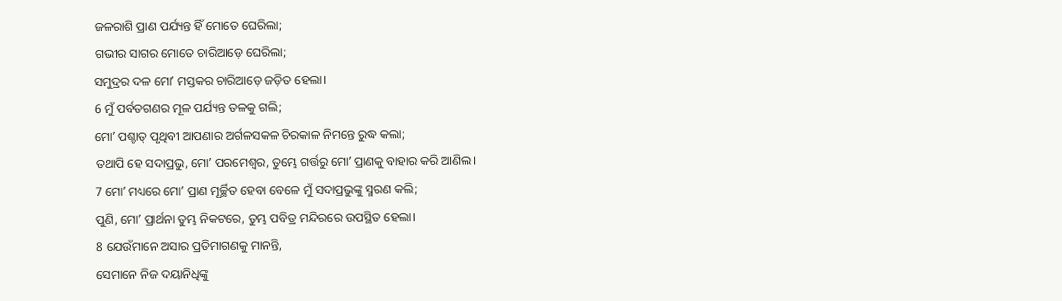ଜଳରାଶି ପ୍ରାଣ ପର୍ଯ୍ୟନ୍ତ ହିଁ ମୋତେ ଘେରିଲା;
ଗଭୀର ସାଗର ମୋତେ ଚାରିଆଡ଼େ ଘେରିଲା;
ସମୁଦ୍ରର ଦଳ ମୋʼ ମସ୍ତକର ଚାରିଆଡ଼େ ଜଡ଼ିତ ହେଲା।
6 ମୁଁ ପର୍ବତଗଣର ମୂଳ ପର୍ଯ୍ୟନ୍ତ ତଳକୁ ଗଲି;
ମୋʼ ପଶ୍ଚାତ୍ ପୃଥିବୀ ଆପଣାର ଅର୍ଗଳସକଳ ଚିରକାଳ ନିମନ୍ତେ ରୁଦ୍ଧ କଲା;
ତଥାପି ହେ ସଦାପ୍ରଭୁ, ମୋʼ ପରମେଶ୍ୱର, ତୁମ୍ଭେ ଗର୍ତ୍ତରୁ ମୋʼ ପ୍ରାଣକୁ ବାହାର କରି ଆଣିଲ।
7 ମୋʼ ମଧ୍ୟରେ ମୋʼ ପ୍ରାଣ ମୂର୍ଚ୍ଛିତ ହେବା ବେଳେ ମୁଁ ସଦାପ୍ରଭୁଙ୍କୁ ସ୍ମରଣ କଲି;
ପୁଣି, ମୋʼ ପ୍ରାର୍ଥନା ତୁମ୍ଭ ନିକଟରେ, ତୁମ୍ଭ ପବିତ୍ର ମନ୍ଦିରରେ ଉପସ୍ଥିତ ହେଲା।
8 ଯେଉଁମାନେ ଅସାର ପ୍ରତିମାଗଣକୁ ମାନନ୍ତି,
ସେମାନେ ନିଜ ଦୟାନିଧିଙ୍କୁ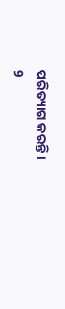ପରିତ୍ୟାଗ କରନ୍ତି।
9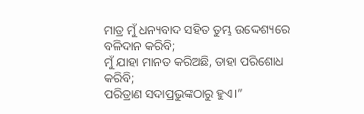ମାତ୍ର ମୁଁ ଧନ୍ୟବାଦ ସହିତ ତୁମ୍ଭ ଉଦ୍ଦେଶ୍ୟରେ ବଳିଦାନ କରିବି;
ମୁଁ ଯାହା ମାନତ କରିଅଛି, ତାହା ପରିଶୋଧ କରିବି;
ପରିତ୍ରାଣ ସଦାପ୍ରଭୁଙ୍କଠାରୁ ହୁଏ।”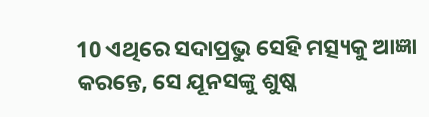10 ଏଥିରେ ସଦାପ୍ରଭୁ ସେହି ମତ୍ସ୍ୟକୁ ଆଜ୍ଞା କରନ୍ତେ, ସେ ଯୂନସଙ୍କୁ ଶୁଷ୍କ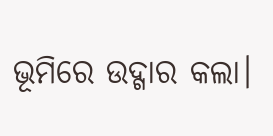ଭୂମିରେ ଉଦ୍ଗାର କଲା।